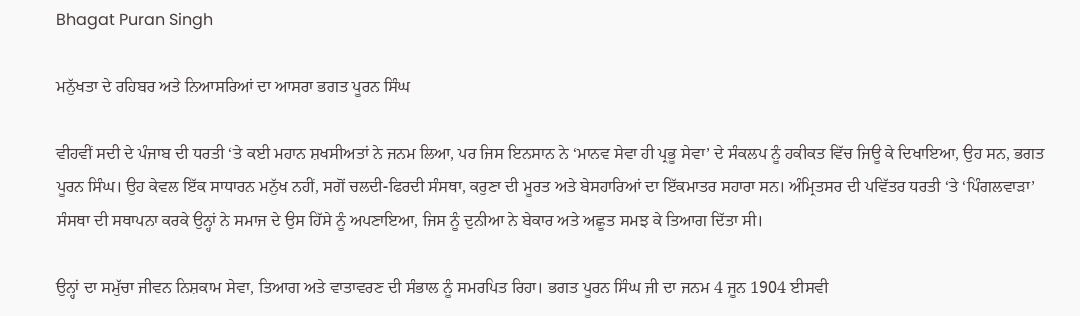Bhagat Puran Singh

ਮਨੁੱਖਤਾ ਦੇ ਰਹਿਬਰ ਅਤੇ ਨਿਆਸਰਿਆਂ ਦਾ ਆਸਰਾ ਭਗਤ ਪੂਰਨ ਸਿੰਘ

ਵੀਹਵੀਂ ਸਦੀ ਦੇ ਪੰਜਾਬ ਦੀ ਧਰਤੀ ‘ਤੇ ਕਈ ਮਹਾਨ ਸ਼ਖਸੀਅਤਾਂ ਨੇ ਜਨਮ ਲਿਆ, ਪਰ ਜਿਸ ਇਨਸਾਨ ਨੇ ‘ਮਾਨਵ ਸੇਵਾ ਹੀ ਪ੍ਰਭੂ ਸੇਵਾ’ ਦੇ ਸੰਕਲਪ ਨੂੰ ਹਕੀਕਤ ਵਿੱਚ ਜਿਊ ਕੇ ਦਿਖਾਇਆ, ਉਹ ਸਨ, ਭਗਤ ਪੂਰਨ ਸਿੰਘ। ਉਹ ਕੇਵਲ ਇੱਕ ਸਾਧਾਰਨ ਮਨੁੱਖ ਨਹੀਂ, ਸਗੋਂ ਚਲਦੀ-ਫਿਰਦੀ ਸੰਸਥਾ, ਕਰੁਣਾ ਦੀ ਮੂਰਤ ਅਤੇ ਬੇਸਹਾਰਿਆਂ ਦਾ ਇੱਕਮਾਤਰ ਸਹਾਰਾ ਸਨ। ਅੰਮ੍ਰਿਤਸਰ ਦੀ ਪਵਿੱਤਰ ਧਰਤੀ ‘ਤੇ ‘ਪਿੰਗਲਵਾੜਾ’ ਸੰਸਥਾ ਦੀ ਸਥਾਪਨਾ ਕਰਕੇ ਉਨ੍ਹਾਂ ਨੇ ਸਮਾਜ ਦੇ ਉਸ ਹਿੱਸੇ ਨੂੰ ਅਪਣਾਇਆ, ਜਿਸ ਨੂੰ ਦੁਨੀਆ ਨੇ ਬੇਕਾਰ ਅਤੇ ਅਛੂਤ ਸਮਝ ਕੇ ਤਿਆਗ ਦਿੱਤਾ ਸੀ।

ਉਨ੍ਹਾਂ ਦਾ ਸਮੁੱਚਾ ਜੀਵਨ ਨਿਸ਼ਕਾਮ ਸੇਵਾ, ਤਿਆਗ ਅਤੇ ਵਾਤਾਵਰਣ ਦੀ ਸੰਭਾਲ ਨੂੰ ਸਮਰਪਿਤ ਰਿਹਾ। ਭਗਤ ਪੂਰਨ ਸਿੰਘ ਜੀ ਦਾ ਜਨਮ 4 ਜੂਨ 1904 ਈਸਵੀ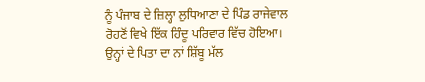ਨੂੰ ਪੰਜਾਬ ਦੇ ਜ਼ਿਲ੍ਹਾ ਲੁਧਿਆਣਾ ਦੇ ਪਿੰਡ ਰਾਜੇਵਾਲ ਰੋਹਣੋਂ ਵਿਖੇ ਇੱਕ ਹਿੰਦੂ ਪਰਿਵਾਰ ਵਿੱਚ ਹੋਇਆ। ਉਨ੍ਹਾਂ ਦੇ ਪਿਤਾ ਦਾ ਨਾਂ ਸ਼ਿੱਬੂ ਮੱਲ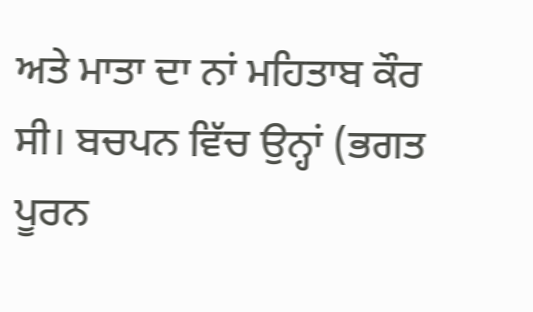ਅਤੇ ਮਾਤਾ ਦਾ ਨਾਂ ਮਹਿਤਾਬ ਕੌਰ ਸੀ। ਬਚਪਨ ਵਿੱਚ ਉਨ੍ਹਾਂ (ਭਗਤ ਪੂਰਨ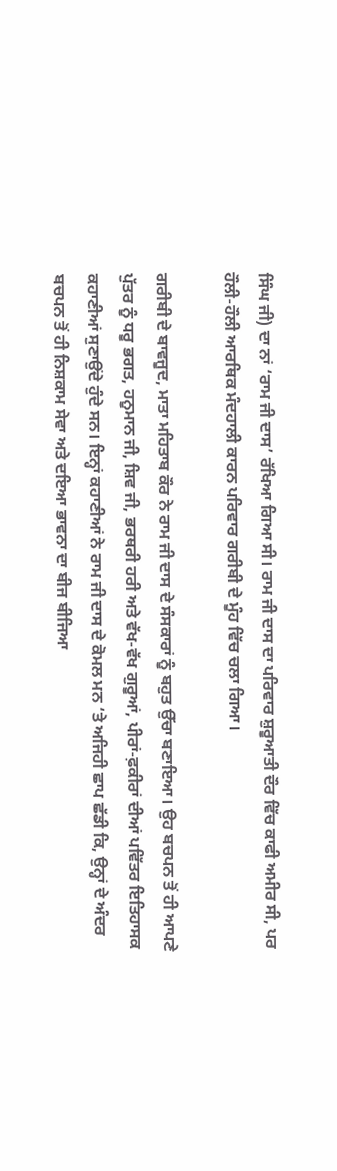ਸਿੰਘ ਜੀ) ਦਾ ਨਾਂ ‘ਰਾਮ ਜੀ ਦਾਸ’ ਰੱਖਿਆ ਗਿਆ ਸੀ। ਰਾਮ ਜੀ ਦਾਸ ਦਾ ਪਰਿਵਾਰ ਸ਼ੁਰੂਆਤੀ ਦੌਰ ਵਿੱਚ ਕਾਫੀ ਅਮੀਰ ਸੀ, ਪਰ ਹੌਲੀ-ਹੌਲੀ ਆਰਥਿਕ ਮੰਦਹਾਲੀ ਕਾਰਨ ਪਰਿਵਾਰ ਗਰੀਬੀ ਦੇ ਮੂੰਹ ਵਿੱਚ ਚਲਾ ਗਿਆ।

ਗਰੀਬੀ ਦੇ ਬਾਵਜੂਦ, ਮਾਤਾ ਮਹਿਤਾਬ ਕੌਰ ਨੇ ਰਾਮ ਜੀ ਦਾਸ ਦੇ ਸੰਸਕਾਰਾਂ ਨੂੰ ਬਹੁਤ ਉੱਚਾ ਬਣਾਇਆ। ਉਹ ਬਚਪਨ ਤੋਂ ਹੀ ਆਪਣੇ ਪੁੱਤਰ ਨੂੰ ਧਰੂ ਭਗਤ, ਹਨੂਮਾਨ ਜੀ, ਸ਼ਿਵ ਜੀ, ਭਰਥਰੀ ਹਰੀ ਅਤੇ ਵੱਖ-ਵੱਖ ਗੁਰੂਆਂ, ਪੀਰਾਂ-ਫ਼ਕੀਰਾਂ ਦੀਆਂ ਪਵਿੱਤਰ ਇਤਿਹਾਸਕ ਕਹਾਣੀਆਂ ਸੁਣਾਉਂਦੇ ਹੁੰਦੇ ਸਨ। ਇਨ੍ਹਾਂ ਕਹਾਣੀਆਂ ਨੇ ਰਾਮ ਜੀ ਦਾਸ ਦੇ ਕੋਮਲ ਮਨ ‘ਤੇ ਅਜਿਹੀ ਛਾਪ ਛੱਡੀ ਕਿ, ਉਨ੍ਹਾਂ ਦੇ ਅੰਦਰ ਬਚਪਨ ਤੋਂ ਹੀ ਨਿਸ਼ਕਾਮ ਸੇਵਾ ਅਤੇ ਦਇਆ ਭਾਵਨਾ ਦਾ ਬੀਜ ਬੀਜਿਆ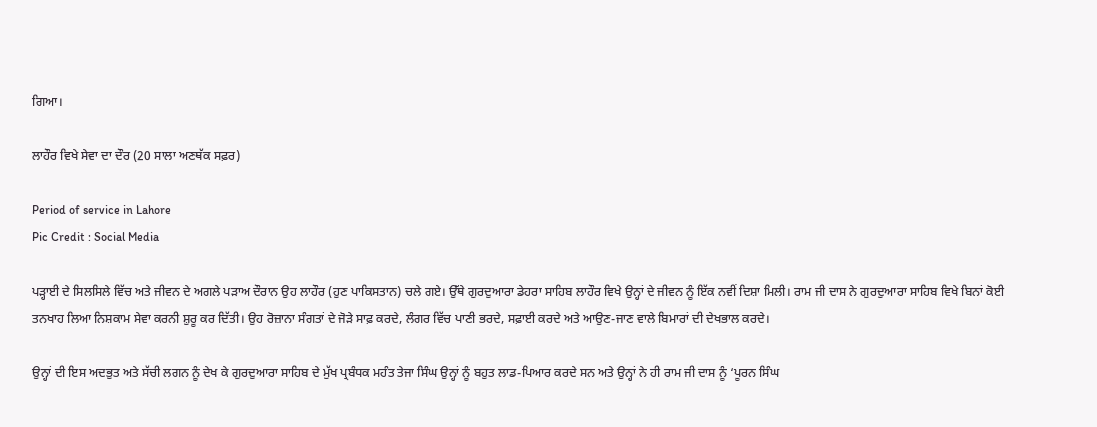ਗਿਆ।

ਲਾਹੌਰ ਵਿਖੇ ਸੇਵਾ ਦਾ ਦੌਰ (20 ਸਾਲਾ ਅਣਥੱਕ ਸਫ਼ਰ)

Period of service in Lahore
Pic Credit : Social Media

ਪੜ੍ਹਾਈ ਦੇ ਸਿਲਸਿਲੇ ਵਿੱਚ ਅਤੇ ਜੀਵਨ ਦੇ ਅਗਲੇ ਪੜਾਅ ਦੌਰਾਨ ਉਹ ਲਾਹੌਰ (ਹੁਣ ਪਾਕਿਸਤਾਨ) ਚਲੇ ਗਏ। ਉੱਥੇ ਗੁਰਦੁਆਰਾ ਡੇਹਰਾ ਸਾਹਿਬ ਲਾਹੌਰ ਵਿਖੇ ਉਨ੍ਹਾਂ ਦੇ ਜੀਵਨ ਨੂੰ ਇੱਕ ਨਵੀਂ ਦਿਸ਼ਾ ਮਿਲੀ। ਰਾਮ ਜੀ ਦਾਸ ਨੇ ਗੁਰਦੁਆਰਾ ਸਾਹਿਬ ਵਿਖੇ ਬਿਨਾਂ ਕੋਈ ਤਨਖਾਹ ਲਿਆ ਨਿਸ਼ਕਾਮ ਸੇਵਾ ਕਰਨੀ ਸ਼ੁਰੂ ਕਰ ਦਿੱਤੀ। ਉਹ ਰੋਜ਼ਾਨਾ ਸੰਗਤਾਂ ਦੇ ਜੋੜੇ ਸਾਫ਼ ਕਰਦੇ, ਲੰਗਰ ਵਿੱਚ ਪਾਣੀ ਭਰਦੇ, ਸਫ਼ਾਈ ਕਰਦੇ ਅਤੇ ਆਉਣ-ਜਾਣ ਵਾਲੇ ਬਿਮਾਰਾਂ ਦੀ ਦੇਖਭਾਲ ਕਰਦੇ।

ਉਨ੍ਹਾਂ ਦੀ ਇਸ ਅਦਭੁਤ ਅਤੇ ਸੱਚੀ ਲਗਨ ਨੂੰ ਦੇਖ ਕੇ ਗੁਰਦੁਆਰਾ ਸਾਹਿਬ ਦੇ ਮੁੱਖ ਪ੍ਰਬੰਧਕ ਮਹੰਤ ਤੇਜਾ ਸਿੰਘ ਉਨ੍ਹਾਂ ਨੂੰ ਬਹੁਤ ਲਾਡ-ਪਿਆਰ ਕਰਦੇ ਸਨ ਅਤੇ ਉਨ੍ਹਾਂ ਨੇ ਹੀ ਰਾਮ ਜੀ ਦਾਸ ਨੂੰ ‘ਪੂਰਨ ਸਿੰਘ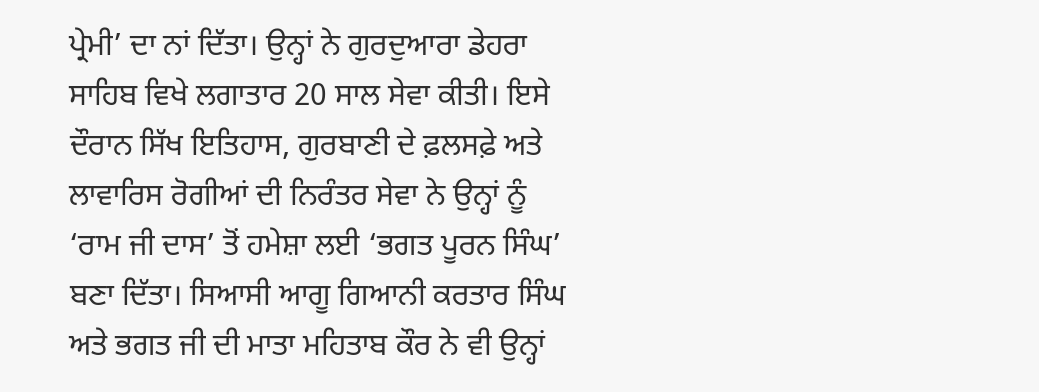ਪ੍ਰੇਮੀ’ ਦਾ ਨਾਂ ਦਿੱਤਾ। ਉਨ੍ਹਾਂ ਨੇ ਗੁਰਦੁਆਰਾ ਡੇਹਰਾ ਸਾਹਿਬ ਵਿਖੇ ਲਗਾਤਾਰ 20 ਸਾਲ ਸੇਵਾ ਕੀਤੀ। ਇਸੇ ਦੌਰਾਨ ਸਿੱਖ ਇਤਿਹਾਸ, ਗੁਰਬਾਣੀ ਦੇ ਫ਼ਲਸਫ਼ੇ ਅਤੇ ਲਾਵਾਰਿਸ ਰੋਗੀਆਂ ਦੀ ਨਿਰੰਤਰ ਸੇਵਾ ਨੇ ਉਨ੍ਹਾਂ ਨੂੰ ‘ਰਾਮ ਜੀ ਦਾਸ’ ਤੋਂ ਹਮੇਸ਼ਾ ਲਈ ‘ਭਗਤ ਪੂਰਨ ਸਿੰਘ’ ਬਣਾ ਦਿੱਤਾ। ਸਿਆਸੀ ਆਗੂ ਗਿਆਨੀ ਕਰਤਾਰ ਸਿੰਘ ਅਤੇ ਭਗਤ ਜੀ ਦੀ ਮਾਤਾ ਮਹਿਤਾਬ ਕੌਰ ਨੇ ਵੀ ਉਨ੍ਹਾਂ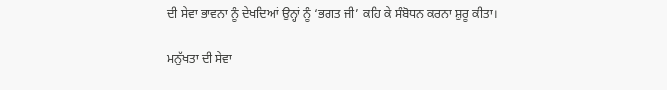ਦੀ ਸੇਵਾ ਭਾਵਨਾ ਨੂੰ ਦੇਖਦਿਆਂ ਉਨ੍ਹਾਂ ਨੂੰ ‘ਭਗਤ ਜੀ’ ਕਹਿ ਕੇ ਸੰਬੋਧਨ ਕਰਨਾ ਸ਼ੁਰੂ ਕੀਤਾ।

ਮਨੁੱਖਤਾ ਦੀ ਸੇਵਾ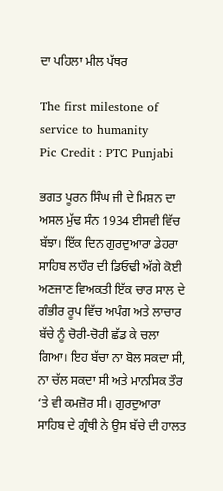ਦਾ ਪਹਿਲਾ ਮੀਲ ਪੱਥਰ

The first milestone of service to humanity
Pic Credit : PTC Punjabi

ਭਗਤ ਪੂਰਨ ਸਿੰਘ ਜੀ ਦੇ ਮਿਸ਼ਨ ਦਾ ਅਸਲ ਮੁੱਢ ਸੰਨ 1934 ਈਸਵੀ ਵਿੱਚ ਬੱਝਾ। ਇੱਕ ਦਿਨ ਗੁਰਦੁਆਰਾ ਡੇਹਰਾ ਸਾਹਿਬ ਲਾਹੌਰ ਦੀ ਡਿਓਢੀ ਅੱਗੇ ਕੋਈ ਅਣਜਾਣ ਵਿਅਕਤੀ ਇੱਕ ਚਾਰ ਸਾਲ ਦੇ ਗੰਭੀਰ ਰੂਪ ਵਿੱਚ ਅਪੰਗ ਅਤੇ ਲਾਚਾਰ ਬੱਚੇ ਨੂੰ ਚੋਰੀ-ਚੋਰੀ ਛੱਡ ਕੇ ਚਲਾ ਗਿਆ। ਇਹ ਬੱਚਾ ਨਾ ਬੋਲ ਸਕਦਾ ਸੀ, ਨਾ ਚੱਲ ਸਕਦਾ ਸੀ ਅਤੇ ਮਾਨਸਿਕ ਤੌਰ ‘ਤੇ ਵੀ ਕਮਜ਼ੋਰ ਸੀ। ਗੁਰਦੁਆਰਾ ਸਾਹਿਬ ਦੇ ਗ੍ਰੰਥੀ ਨੇ ਉਸ ਬੱਚੇ ਦੀ ਹਾਲਤ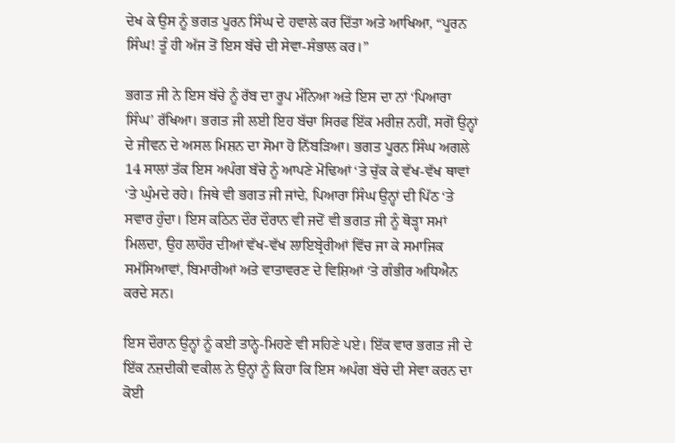ਦੇਖ ਕੇ ਉਸ ਨੂੰ ਭਗਤ ਪੂਰਨ ਸਿੰਘ ਦੇ ਹਵਾਲੇ ਕਰ ਦਿੱਤਾ ਅਤੇ ਆਖਿਆ, “ਪੂਰਨ ਸਿੰਘ! ਤੂੰ ਹੀ ਅੱਜ ਤੋਂ ਇਸ ਬੱਚੇ ਦੀ ਸੇਵਾ-ਸੰਭਾਲ ਕਰ।”

ਭਗਤ ਜੀ ਨੇ ਇਸ ਬੱਚੇ ਨੂੰ ਰੱਬ ਦਾ ਰੂਪ ਮੰਨਿਆ ਅਤੇ ਇਸ ਦਾ ਨਾਂ ‘ਪਿਆਰਾ ਸਿੰਘ’ ਰੱਖਿਆ। ਭਗਤ ਜੀ ਲਈ ਇਹ ਬੱਚਾ ਸਿਰਫ ਇੱਕ ਮਰੀਜ਼ ਨਹੀਂ, ਸਗੋਂ ਉਨ੍ਹਾਂ ਦੇ ਜੀਵਨ ਦੇ ਅਸਲ ਮਿਸ਼ਨ ਦਾ ਸੋਮਾ ਹੋ ਨਿੱਬੜਿਆ। ਭਗਤ ਪੂਰਨ ਸਿੰਘ ਅਗਲੇ 14 ਸਾਲਾਂ ਤੱਕ ਇਸ ਅਪੰਗ ਬੱਚੇ ਨੂੰ ਆਪਣੇ ਮੋਢਿਆਂ ‘ਤੇ ਚੁੱਕ ਕੇ ਵੱਖ-ਵੱਖ ਥਾਵਾਂ ‘ਤੇ ਘੁੰਮਦੇ ਰਹੇ। ਜਿਥੇ ਵੀ ਭਗਤ ਜੀ ਜਾਂਦੇ, ਪਿਆਰਾ ਸਿੰਘ ਉਨ੍ਹਾਂ ਦੀ ਪਿੱਠ ‘ਤੇ ਸਵਾਰ ਹੁੰਦਾ। ਇਸ ਕਠਿਨ ਦੌਰ ਦੌਰਾਨ ਵੀ ਜਦੋਂ ਵੀ ਭਗਤ ਜੀ ਨੂੰ ਥੋੜ੍ਹਾ ਸਮਾਂ ਮਿਲਦਾ, ਉਹ ਲਾਹੌਰ ਦੀਆਂ ਵੱਖ-ਵੱਖ ਲਾਇਬ੍ਰੇਰੀਆਂ ਵਿੱਚ ਜਾ ਕੇ ਸਮਾਜਿਕ ਸਮੱਸਿਆਵਾਂ, ਬਿਮਾਰੀਆਂ ਅਤੇ ਵਾਤਾਵਰਣ ਦੇ ਵਿਸ਼ਿਆਂ ‘ਤੇ ਗੰਭੀਰ ਅਧਿਐਨ ਕਰਦੇ ਸਨ।

ਇਸ ਦੌਰਾਨ ਉਨ੍ਹਾਂ ਨੂੰ ਕਈ ਤਾਨ੍ਹੇ-ਮਿਹਣੇ ਵੀ ਸਹਿਣੇ ਪਏ। ਇੱਕ ਵਾਰ ਭਗਤ ਜੀ ਦੇ ਇੱਕ ਨਜ਼ਦੀਕੀ ਵਕੀਲ ਨੇ ਉਨ੍ਹਾਂ ਨੂੰ ਕਿਹਾ ਕਿ ਇਸ ਅਪੰਗ ਬੱਚੇ ਦੀ ਸੇਵਾ ਕਰਨ ਦਾ ਕੋਈ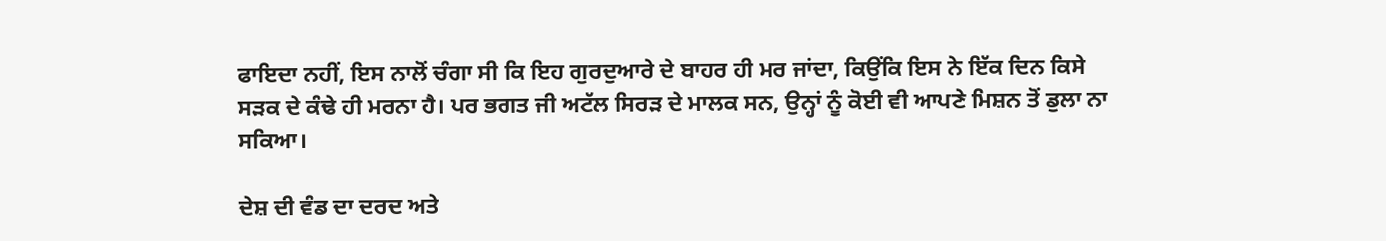ਫਾਇਦਾ ਨਹੀਂ, ਇਸ ਨਾਲੋਂ ਚੰਗਾ ਸੀ ਕਿ ਇਹ ਗੁਰਦੁਆਰੇ ਦੇ ਬਾਹਰ ਹੀ ਮਰ ਜਾਂਦਾ, ਕਿਉਂਕਿ ਇਸ ਨੇ ਇੱਕ ਦਿਨ ਕਿਸੇ ਸੜਕ ਦੇ ਕੰਢੇ ਹੀ ਮਰਨਾ ਹੈ। ਪਰ ਭਗਤ ਜੀ ਅਟੱਲ ਸਿਰੜ ਦੇ ਮਾਲਕ ਸਨ, ਉਨ੍ਹਾਂ ਨੂੰ ਕੋਈ ਵੀ ਆਪਣੇ ਮਿਸ਼ਨ ਤੋਂ ਡੁਲਾ ਨਾ ਸਕਿਆ।

ਦੇਸ਼ ਦੀ ਵੰਡ ਦਾ ਦਰਦ ਅਤੇ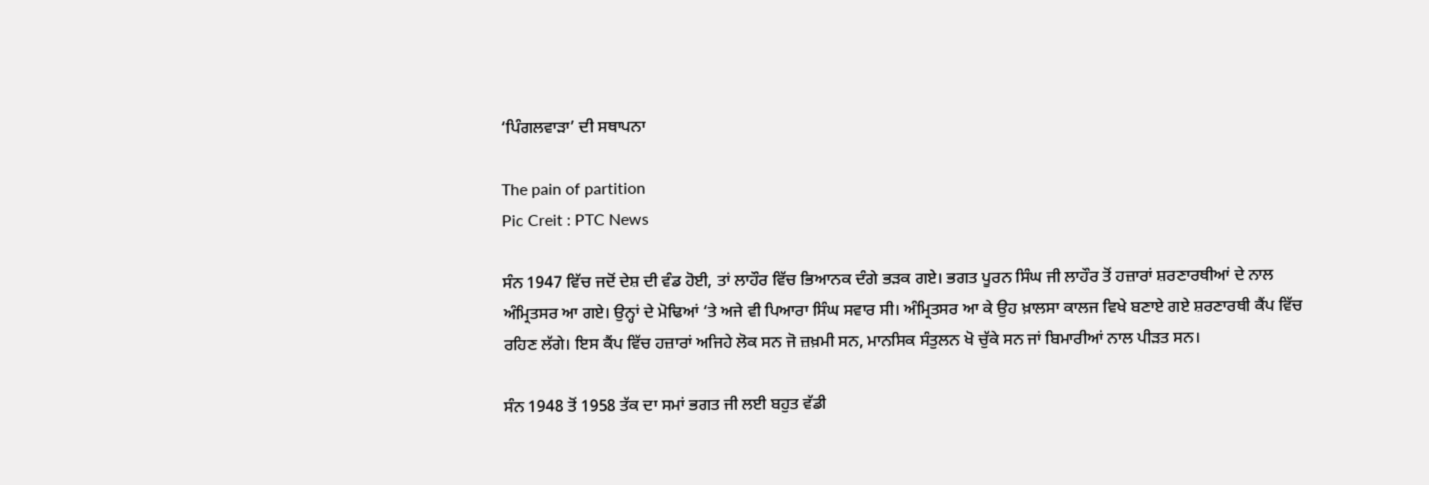‘ਪਿੰਗਲਵਾੜਾ’ ਦੀ ਸਥਾਪਨਾ

The pain of partition
Pic Creit : PTC News

ਸੰਨ 1947 ਵਿੱਚ ਜਦੋਂ ਦੇਸ਼ ਦੀ ਵੰਡ ਹੋਈ, ਤਾਂ ਲਾਹੌਰ ਵਿੱਚ ਭਿਆਨਕ ਦੰਗੇ ਭੜਕ ਗਏ। ਭਗਤ ਪੂਰਨ ਸਿੰਘ ਜੀ ਲਾਹੌਰ ਤੋਂ ਹਜ਼ਾਰਾਂ ਸ਼ਰਣਾਰਥੀਆਂ ਦੇ ਨਾਲ ਅੰਮ੍ਰਿਤਸਰ ਆ ਗਏ। ਉਨ੍ਹਾਂ ਦੇ ਮੋਢਿਆਂ ‘ਤੇ ਅਜੇ ਵੀ ਪਿਆਰਾ ਸਿੰਘ ਸਵਾਰ ਸੀ। ਅੰਮ੍ਰਿਤਸਰ ਆ ਕੇ ਉਹ ਖ਼ਾਲਸਾ ਕਾਲਜ ਵਿਖੇ ਬਣਾਏ ਗਏ ਸ਼ਰਣਾਰਥੀ ਕੈਂਪ ਵਿੱਚ ਰਹਿਣ ਲੱਗੇ। ਇਸ ਕੈਂਪ ਵਿੱਚ ਹਜ਼ਾਰਾਂ ਅਜਿਹੇ ਲੋਕ ਸਨ ਜੋ ਜ਼ਖ਼ਮੀ ਸਨ, ਮਾਨਸਿਕ ਸੰਤੁਲਨ ਖੋ ਚੁੱਕੇ ਸਨ ਜਾਂ ਬਿਮਾਰੀਆਂ ਨਾਲ ਪੀੜਤ ਸਨ।

ਸੰਨ 1948 ਤੋਂ 1958 ਤੱਕ ਦਾ ਸਮਾਂ ਭਗਤ ਜੀ ਲਈ ਬਹੁਤ ਵੱਡੀ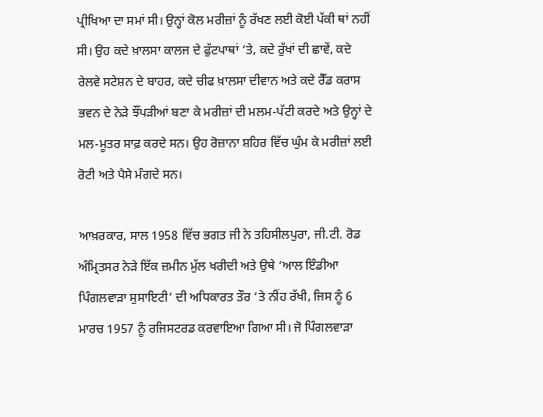ਪ੍ਰੀਖਿਆ ਦਾ ਸਮਾਂ ਸੀ। ਉਨ੍ਹਾਂ ਕੋਲ ਮਰੀਜ਼ਾਂ ਨੂੰ ਰੱਖਣ ਲਈ ਕੋਈ ਪੱਕੀ ਥਾਂ ਨਹੀਂ ਸੀ। ਉਹ ਕਦੇ ਖ਼ਾਲਸਾ ਕਾਲਜ ਦੇ ਫੁੱਟਪਾਥਾਂ ‘ਤੇ, ਕਦੇ ਰੁੱਖਾਂ ਦੀ ਛਾਵੇਂ, ਕਦੇ ਰੇਲਵੇ ਸਟੇਸ਼ਨ ਦੇ ਬਾਹਰ, ਕਦੇ ਚੀਫ ਖ਼ਾਲਸਾ ਦੀਵਾਨ ਅਤੇ ਕਦੇ ਰੈੱਡ ਕਰਾਸ ਭਵਨ ਦੇ ਨੇੜੇ ਝੌਂਪੜੀਆਂ ਬਣਾ ਕੇ ਮਰੀਜ਼ਾਂ ਦੀ ਮਲਮ-ਪੱਟੀ ਕਰਦੇ ਅਤੇ ਉਨ੍ਹਾਂ ਦੇ ਮਲ-ਮੂਤਰ ਸਾਫ਼ ਕਰਦੇ ਸਨ। ਉਹ ਰੋਜ਼ਾਨਾ ਸ਼ਹਿਰ ਵਿੱਚ ਘੁੰਮ ਕੇ ਮਰੀਜ਼ਾਂ ਲਈ ਰੋਟੀ ਅਤੇ ਪੈਸੇ ਮੰਗਦੇ ਸਨ।

ਆਖ਼ਰਕਾਰ, ਸਾਲ 1958 ਵਿੱਚ ਭਗਤ ਜੀ ਨੇ ਤਹਿਸੀਲਪੁਰਾ, ਜੀ.ਟੀ. ਰੋਡ ਅੰਮ੍ਰਿਤਸਰ ਨੇੜੇ ਇੱਕ ਜ਼ਮੀਨ ਮੁੱਲ ਖਰੀਦੀ ਅਤੇ ਉਥੇ ‘ਆਲ ਇੰਡੀਆ ਪਿੰਗਲਵਾੜਾ ਸੁਸਾਇਟੀ’ ਦੀ ਅਧਿਕਾਰਤ ਤੌਰ ‘ਤੇ ਨੀਂਹ ਰੱਖੀ, ਜਿਸ ਨੂੰ 6 ਮਾਰਚ 1957 ਨੂੰ ਰਜਿਸਟਰਡ ਕਰਵਾਇਆ ਗਿਆ ਸੀ। ਜੋ ਪਿੰਗਲਵਾੜਾ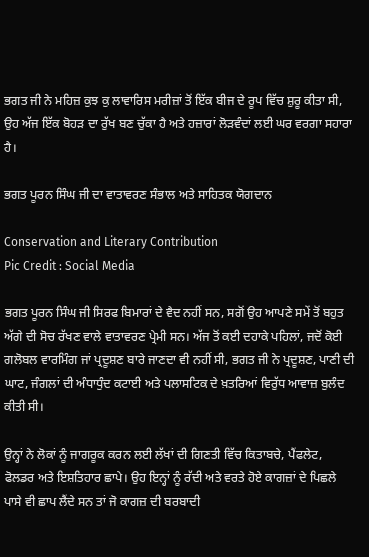ਭਗਤ ਜੀ ਨੇ ਮਹਿਜ਼ ਕੁਝ ਕੁ ਲਾਵਾਰਿਸ ਮਰੀਜ਼ਾਂ ਤੋਂ ਇੱਕ ਬੀਜ ਦੇ ਰੂਪ ਵਿੱਚ ਸ਼ੁਰੂ ਕੀਤਾ ਸੀ, ਉਹ ਅੱਜ ਇੱਕ ਬੋਹੜ ਦਾ ਰੁੱਖ ਬਣ ਚੁੱਕਾ ਹੈ ਅਤੇ ਹਜ਼ਾਰਾਂ ਲੋੜਵੰਦਾਂ ਲਈ ਘਰ ਵਰਗਾ ਸਹਾਰਾ ਹੈ।

ਭਗਤ ਪੂਰਨ ਸਿੰਘ ਜੀ ਦਾ ਵਾਤਾਵਰਣ ਸੰਭਾਲ ਅਤੇ ਸਾਹਿਤਕ ਯੋਗਦਾਨ

Conservation and Literary Contribution
Pic Credit : Social Media

ਭਗਤ ਪੂਰਨ ਸਿੰਘ ਜੀ ਸਿਰਫ ਬਿਮਾਰਾਂ ਦੇ ਵੈਦ ਨਹੀਂ ਸਨ, ਸਗੋਂ ਉਹ ਆਪਣੇ ਸਮੇਂ ਤੋਂ ਬਹੁਤ ਅੱਗੇ ਦੀ ਸੋਚ ਰੱਖਣ ਵਾਲੇ ਵਾਤਾਵਰਣ ਪ੍ਰੇਮੀ ਸਨ। ਅੱਜ ਤੋਂ ਕਈ ਦਹਾਕੇ ਪਹਿਲਾਂ, ਜਦੋਂ ਕੋਈ ਗਲੋਬਲ ਵਾਰਮਿੰਗ ਜਾਂ ਪ੍ਰਦੂਸ਼ਣ ਬਾਰੇ ਜਾਣਦਾ ਵੀ ਨਹੀਂ ਸੀ, ਭਗਤ ਜੀ ਨੇ ਪ੍ਰਦੂਸ਼ਣ, ਪਾਣੀ ਦੀ ਘਾਟ, ਜੰਗਲਾਂ ਦੀ ਅੰਧਾਧੁੰਦ ਕਟਾਈ ਅਤੇ ਪਲਾਸਟਿਕ ਦੇ ਖ਼ਤਰਿਆਂ ਵਿਰੁੱਧ ਆਵਾਜ਼ ਬੁਲੰਦ ਕੀਤੀ ਸੀ।

ਉਨ੍ਹਾਂ ਨੇ ਲੋਕਾਂ ਨੂੰ ਜਾਗਰੂਕ ਕਰਨ ਲਈ ਲੱਖਾਂ ਦੀ ਗਿਣਤੀ ਵਿੱਚ ਕਿਤਾਬਚੇ, ਪੈਂਫਲੇਟ, ਫੋਲਡਰ ਅਤੇ ਇਸ਼ਤਿਹਾਰ ਛਾਪੇ। ਉਹ ਇਨ੍ਹਾਂ ਨੂੰ ਰੱਦੀ ਅਤੇ ਵਰਤੇ ਹੋਏ ਕਾਗਜ਼ਾਂ ਦੇ ਪਿਛਲੇ ਪਾਸੇ ਵੀ ਛਾਪ ਲੈਂਦੇ ਸਨ ਤਾਂ ਜੋ ਕਾਗਜ਼ ਦੀ ਬਰਬਾਦੀ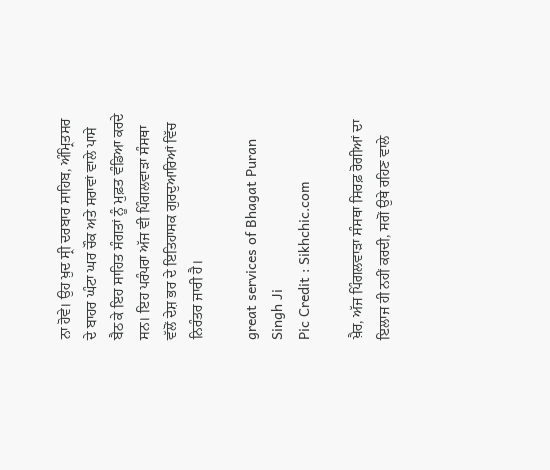ਨਾ ਹੋਵੇ। ਉਹ ਖ਼ੁਦ ਸ੍ਰੀ ਦਰਬਾਰ ਸਾਹਿਬ, ਅੰਮ੍ਰਿਤਸਰ ਦੇ ਬਾਹਰ ਘੰਟਾ ਘਰ ਚੌਕ ਅਤੇ ਸਰਾਵਾਂ ਵਾਲੇ ਪਾਸੇ ਬੈਠ ਕੇ ਇਹ ਸਾਹਿਤ ਸੰਗਤਾਂ ਨੂੰ ਮੁਫ਼ਤ ਵੰਡਿਆ ਕਰਦੇ ਸਨ। ਇਹ ਪਰੰਪਰਾ ਅੱਜ ਵੀ ਪਿੰਗਲਵਾੜਾ ਸੰਸਥਾ ਵੱਲੋਂ ਦੇਸ਼ ਭਰ ਦੇ ਇਤਿਹਾਸਕ ਗੁਰਦੁਆਰਿਆਂ ਵਿੱਚ ਨਿਰੰਤਰ ਜਾਰੀ ਹੈ।

great services of Bhagat Puran Singh Ji
Pic Credit : Sikhchic.com

ਖ਼ੈਰ, ਅੱਜ ਪਿੰਗਲਵਾੜਾ ਸੰਸਥਾ ਸਿਰਫ਼ ਰੋਗੀਆਂ ਦਾ ਇਲਾਜ ਹੀ ਨਹੀਂ ਕਰਦੀ, ਸਗੋਂ ਉਥੇ ਰਹਿਣ ਵਾਲੇ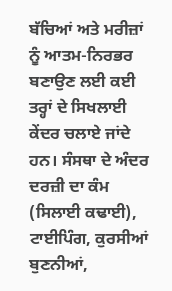ਬੱਚਿਆਂ ਅਤੇ ਮਰੀਜ਼ਾਂ ਨੂੰ ਆਤਮ-ਨਿਰਭਰ ਬਣਾਉਣ ਲਈ ਕਈ ਤਰ੍ਹਾਂ ਦੇ ਸਿਖਲਾਈ ਕੇਂਦਰ ਚਲਾਏ ਜਾਂਦੇ ਹਨ। ਸੰਸਥਾ ਦੇ ਅੰਦਰ ਦਰਜ਼ੀ ਦਾ ਕੰਮ (ਸਿਲਾਈ ਕਢਾਈ), ਟਾਈਪਿੰਗ, ਕੁਰਸੀਆਂ ਬੁਣਨੀਆਂ,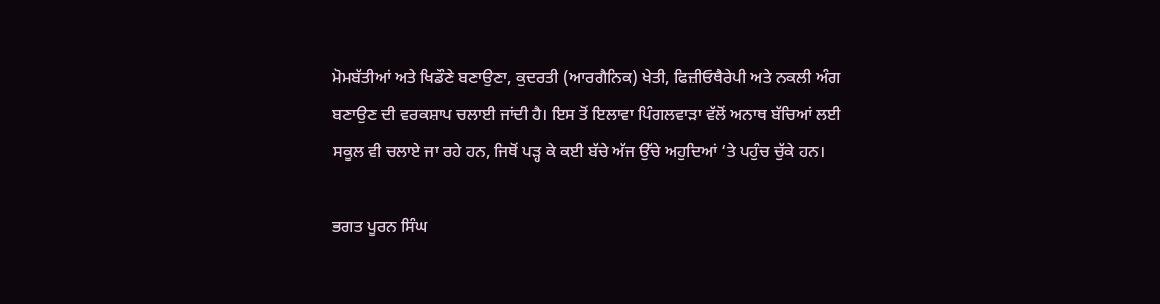ਮੋਮਬੱਤੀਆਂ ਅਤੇ ਖਿਡੌਣੇ ਬਣਾਉਣਾ, ਕੁਦਰਤੀ (ਆਰਗੈਨਿਕ) ਖੇਤੀ, ਫਿਜ਼ੀਓਥੈਰੇਪੀ ਅਤੇ ਨਕਲੀ ਅੰਗ ਬਣਾਉਣ ਦੀ ਵਰਕਸ਼ਾਪ ਚਲਾਈ ਜਾਂਦੀ ਹੈ। ਇਸ ਤੋਂ ਇਲਾਵਾ ਪਿੰਗਲਵਾੜਾ ਵੱਲੋਂ ਅਨਾਥ ਬੱਚਿਆਂ ਲਈ ਸਕੂਲ ਵੀ ਚਲਾਏ ਜਾ ਰਹੇ ਹਨ, ਜਿਥੋਂ ਪੜ੍ਹ ਕੇ ਕਈ ਬੱਚੇ ਅੱਜ ਉੱਚੇ ਅਹੁਦਿਆਂ ‘ਤੇ ਪਹੁੰਚ ਚੁੱਕੇ ਹਨ।

ਭਗਤ ਪੂਰਨ ਸਿੰਘ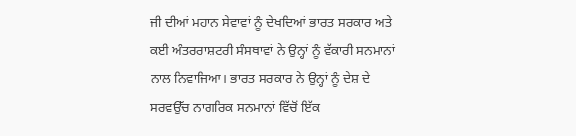ਜੀ ਦੀਆਂ ਮਹਾਨ ਸੇਵਾਵਾਂ ਨੂੰ ਦੇਖਦਿਆਂ ਭਾਰਤ ਸਰਕਾਰ ਅਤੇ ਕਈ ਅੰਤਰਰਾਸ਼ਟਰੀ ਸੰਸਥਾਵਾਂ ਨੇ ਉਨ੍ਹਾਂ ਨੂੰ ਵੱਕਾਰੀ ਸਨਮਾਨਾਂ ਨਾਲ ਨਿਵਾਜਿਆ। ਭਾਰਤ ਸਰਕਾਰ ਨੇ ਉਨ੍ਹਾਂ ਨੂੰ ਦੇਸ਼ ਦੇ ਸਰਵਉੱਚ ਨਾਗਰਿਕ ਸਨਮਾਨਾਂ ਵਿੱਚੋਂ ਇੱਕ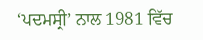‘ਪਦਮਸ੍ਰੀ’ ਨਾਲ 1981 ਵਿੱਚ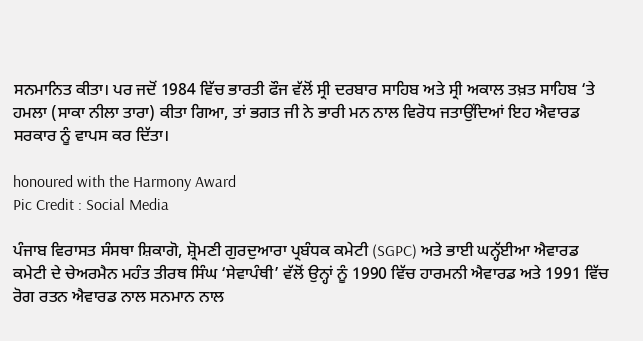ਸਨਮਾਨਿਤ ਕੀਤਾ। ਪਰ ਜਦੋਂ 1984 ਵਿੱਚ ਭਾਰਤੀ ਫੌਜ ਵੱਲੋਂ ਸ੍ਰੀ ਦਰਬਾਰ ਸਾਹਿਬ ਅਤੇ ਸ੍ਰੀ ਅਕਾਲ ਤਖ਼ਤ ਸਾਹਿਬ ‘ਤੇ ਹਮਲਾ (ਸਾਕਾ ਨੀਲਾ ਤਾਰਾ) ਕੀਤਾ ਗਿਆ, ਤਾਂ ਭਗਤ ਜੀ ਨੇ ਭਾਰੀ ਮਨ ਨਾਲ ਵਿਰੋਧ ਜਤਾਉਂਦਿਆਂ ਇਹ ਐਵਾਰਡ ਸਰਕਾਰ ਨੂੰ ਵਾਪਸ ਕਰ ਦਿੱਤਾ।

honoured with the Harmony Award
Pic Credit : Social Media

ਪੰਜਾਬ ਵਿਰਾਸਤ ਸੰਸਥਾ ਸ਼ਿਕਾਗੋ, ਸ਼੍ਰੋਮਣੀ ਗੁਰਦੁਆਰਾ ਪ੍ਰਬੰਧਕ ਕਮੇਟੀ (SGPC) ਅਤੇ ਭਾਈ ਘਨ੍ਹੱਈਆ ਐਵਾਰਡ ਕਮੇਟੀ ਦੇ ਚੇਅਰਮੈਨ ਮਹੰਤ ਤੀਰਥ ਸਿੰਘ ‘ਸੇਵਾਪੰਥੀ’ ਵੱਲੋਂ ਉਨ੍ਹਾਂ ਨੂੰ 1990 ਵਿੱਚ ਹਾਰਮਨੀ ਐਵਾਰਡ ਅਤੇ 1991 ਵਿੱਚ ਰੋਗ ਰਤਨ ਐਵਾਰਡ ਨਾਲ ਸਨਮਾਨ ਨਾਲ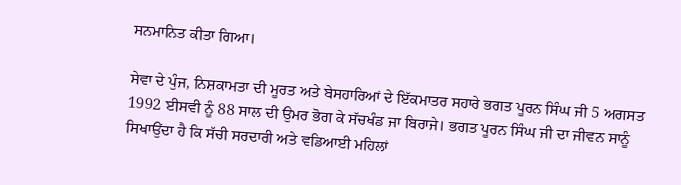ਸਨਮਾਨਿਤ ਕੀਤਾ ਗਿਆ।

ਸੇਵਾ ਦੇ ਪੁੰਜ, ਨਿਸ਼ਕਾਮਤਾ ਦੀ ਮੂਰਤ ਅਤੇ ਬੇਸਹਾਰਿਆਂ ਦੇ ਇੱਕਮਾਤਰ ਸਹਾਰੇ ਭਗਤ ਪੂਰਨ ਸਿੰਘ ਜੀ 5 ਅਗਸਤ 1992 ਈਸਵੀ ਨੂੰ 88 ਸਾਲ ਦੀ ਉਮਰ ਭੋਗ ਕੇ ਸੱਚਖੰਡ ਜਾ ਬਿਰਾਜੇ। ਭਗਤ ਪੂਰਨ ਸਿੰਘ ਜੀ ਦਾ ਜੀਵਨ ਸਾਨੂੰ ਸਿਖਾਉਂਦਾ ਹੈ ਕਿ ਸੱਚੀ ਸਰਦਾਰੀ ਅਤੇ ਵਡਿਆਈ ਮਹਿਲਾਂ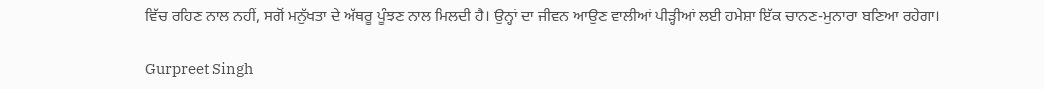ਵਿੱਚ ਰਹਿਣ ਨਾਲ ਨਹੀਂ, ਸਗੋਂ ਮਨੁੱਖਤਾ ਦੇ ਅੱਥਰੂ ਪੂੰਝਣ ਨਾਲ ਮਿਲਦੀ ਹੈ। ਉਨ੍ਹਾਂ ਦਾ ਜੀਵਨ ਆਉਣ ਵਾਲੀਆਂ ਪੀੜ੍ਹੀਆਂ ਲਈ ਹਮੇਸ਼ਾ ਇੱਕ ਚਾਨਣ-ਮੁਨਾਰਾ ਬਣਿਆ ਰਹੇਗਾ।

Gurpreet Singh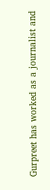Gurpreet has worked as a journalist and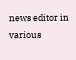news editor in various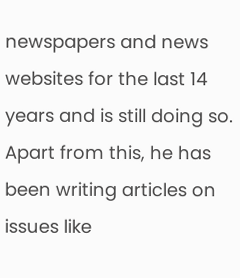newspapers and news websites for the last 14 years and is still doing so. Apart from this, he has been writing articles on issues like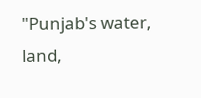"Punjab's water, land,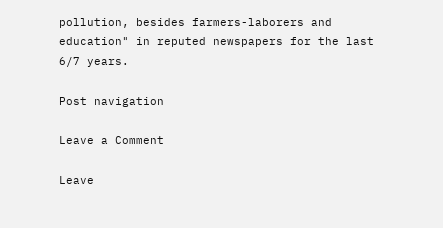pollution, besides farmers-laborers and education" in reputed newspapers for the last 6/7 years.

Post navigation

Leave a Comment

Leave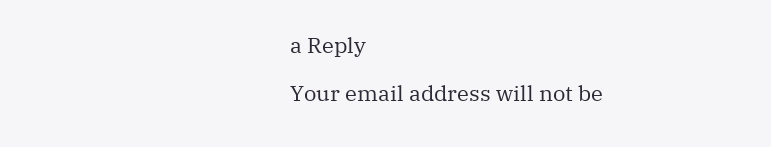a Reply

Your email address will not be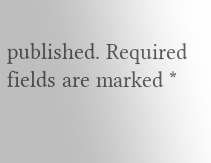published. Required fields are marked *